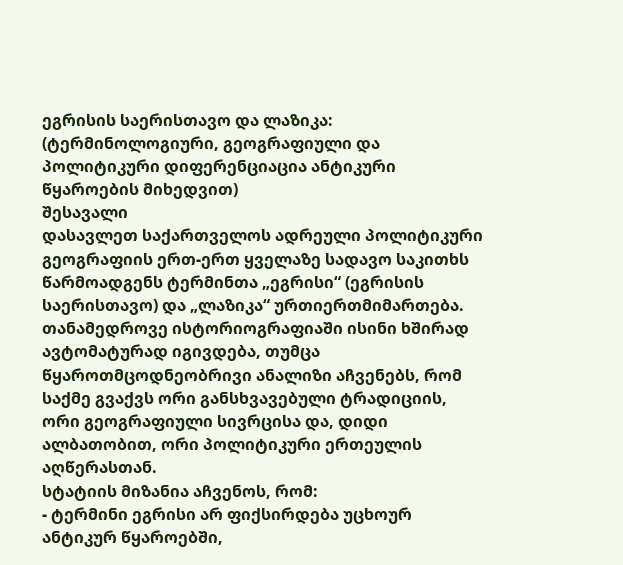ეგრისის საერისთავო და ლაზიკა:
(ტერმინოლოგიური, გეოგრაფიული და პოლიტიკური დიფერენციაცია ანტიკური წყაროების მიხედვით)
შესავალი
დასავლეთ საქართველოს ადრეული პოლიტიკური გეოგრაფიის ერთ-ერთ ყველაზე სადავო საკითხს წარმოადგენს ტერმინთა „ეგრისი“ (ეგრისის საერისთავო) და „ლაზიკა“ ურთიერთმიმართება. თანამედროვე ისტორიოგრაფიაში ისინი ხშირად ავტომატურად იგივდება, თუმცა წყაროთმცოდნეობრივი ანალიზი აჩვენებს, რომ საქმე გვაქვს ორი განსხვავებული ტრადიციის, ორი გეოგრაფიული სივრცისა და, დიდი ალბათობით, ორი პოლიტიკური ერთეულის აღწერასთან.
სტატიის მიზანია აჩვენოს, რომ:
- ტერმინი ეგრისი არ ფიქსირდება უცხოურ ანტიკურ წყაროებში,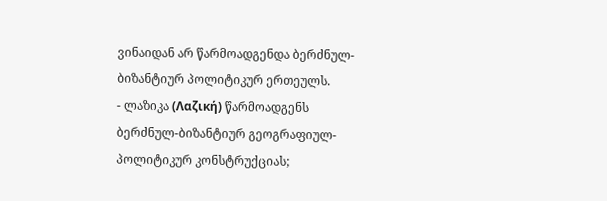ვინაიდან არ წარმოადგენდა ბერძნულ-ბიზანტიურ პოლიტიკურ ერთეულს.
- ლაზიკა (Λαζική) წარმოადგენს ბერძნულ-ბიზანტიურ გეოგრაფიულ-პოლიტიკურ კონსტრუქციას;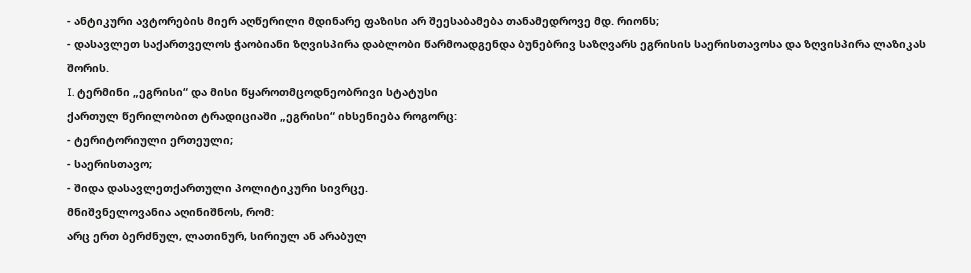- ანტიკური ავტორების მიერ აღწერილი მდინარე ფაზისი არ შეესაბამება თანამედროვე მდ. რიონს;
- დასავლეთ საქართველოს ჭაობიანი ზღვისპირა დაბლობი წარმოადგენდა ბუნებრივ საზღვარს ეგრისის საერისთავოსა და ზღვისპირა ლაზიკას შორის.
I. ტერმინი „ეგრისი“ და მისი წყაროთმცოდნეობრივი სტატუსი
ქართულ წერილობით ტრადიციაში „ეგრისი“ იხსენიება როგორც:
- ტერიტორიული ერთეული;
- საერისთავო;
- შიდა დასავლეთქართული პოლიტიკური სივრცე.
მნიშვნელოვანია აღინიშნოს, რომ:
არც ერთ ბერძნულ, ლათინურ, სირიულ ან არაბულ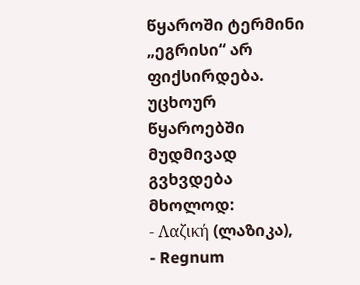წყაროში ტერმინი „ეგრისი“ არ ფიქსირდება.
უცხოურ წყაროებში მუდმივად გვხვდება მხოლოდ:
- Λαζική (ლაზიკა),
- Regnum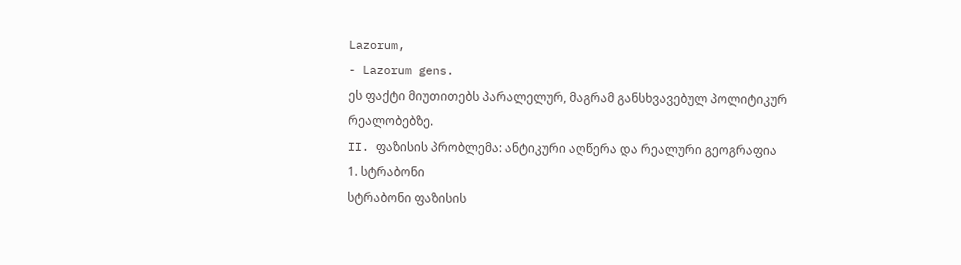Lazorum,
- Lazorum gens.
ეს ფაქტი მიუთითებს პარალელურ, მაგრამ განსხვავებულ პოლიტიკურ რეალობებზე.
II. ფაზისის პრობლემა: ანტიკური აღწერა და რეალური გეოგრაფია
1. სტრაბონი
სტრაბონი ფაზისის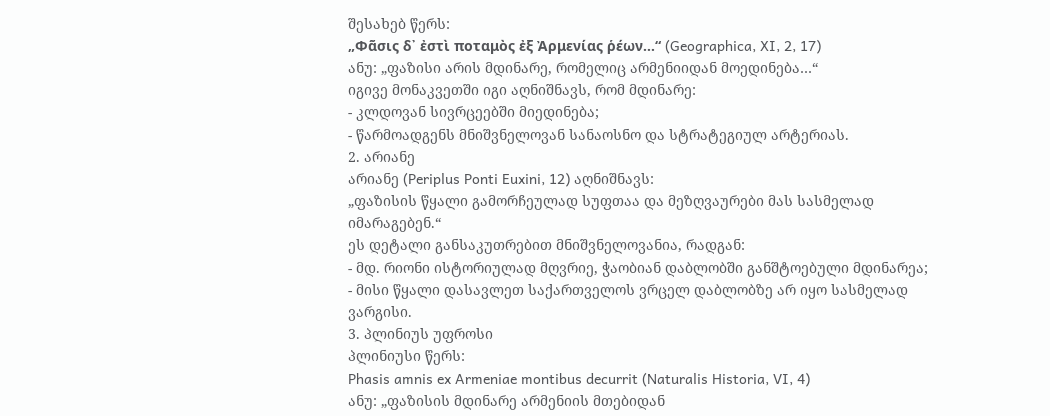შესახებ წერს:
„Φᾶσις δ᾽ ἐστὶ ποταμὸς ἐξ Ἀρμενίας ῥέων…“ (Geographica, XI, 2, 17)
ანუ: „ფაზისი არის მდინარე, რომელიც არმენიიდან მოედინება…“
იგივე მონაკვეთში იგი აღნიშნავს, რომ მდინარე:
- კლდოვან სივრცეებში მიედინება;
- წარმოადგენს მნიშვნელოვან სანაოსნო და სტრატეგიულ არტერიას.
2. არიანე
არიანე (Periplus Ponti Euxini, 12) აღნიშნავს:
„ფაზისის წყალი გამორჩეულად სუფთაა და მეზღვაურები მას სასმელად იმარაგებენ.“
ეს დეტალი განსაკუთრებით მნიშვნელოვანია, რადგან:
- მდ. რიონი ისტორიულად მღვრიე, ჭაობიან დაბლობში განშტოებული მდინარეა;
- მისი წყალი დასავლეთ საქართველოს ვრცელ დაბლობზე არ იყო სასმელად ვარგისი.
3. პლინიუს უფროსი
პლინიუსი წერს:
Phasis amnis ex Armeniae montibus decurrit (Naturalis Historia, VI, 4)
ანუ: „ფაზისის მდინარე არმენიის მთებიდან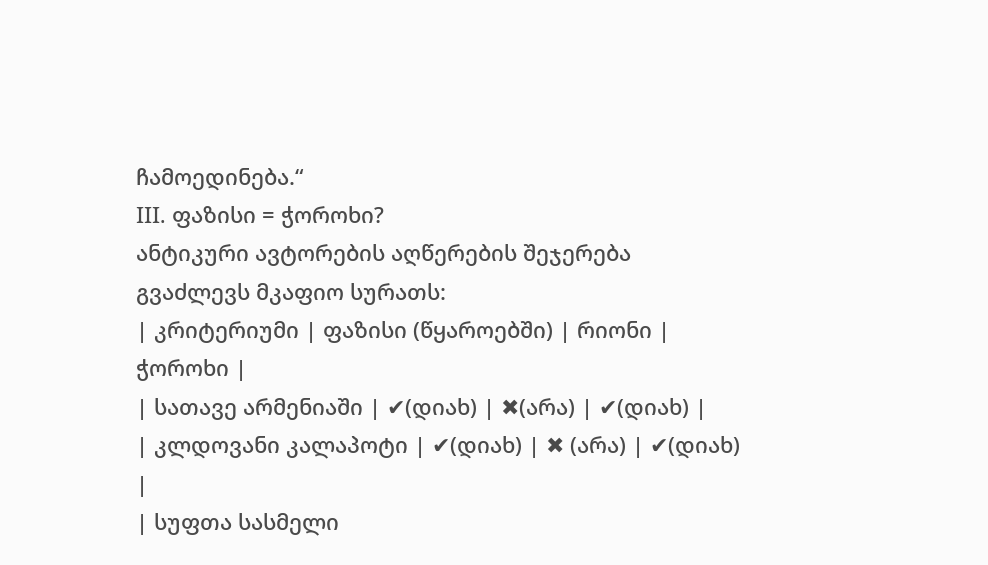ჩამოედინება.“
III. ფაზისი = ჭოროხი?
ანტიკური ავტორების აღწერების შეჯერება გვაძლევს მკაფიო სურათს:
| კრიტერიუმი | ფაზისი (წყაროებში) | რიონი | ჭოროხი |
| სათავე არმენიაში | ✔(დიახ) | ✖(არა) | ✔(დიახ) |
| კლდოვანი კალაპოტი | ✔(დიახ) | ✖ (არა) | ✔(დიახ) |
| სუფთა სასმელი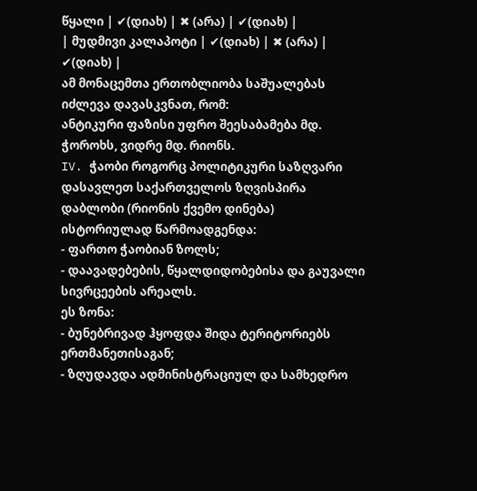წყალი | ✔(დიახ) | ✖ (არა) | ✔(დიახ) |
| მუდმივი კალაპოტი | ✔(დიახ) | ✖ (არა) | ✔(დიახ) |
ამ მონაცემთა ერთობლიობა საშუალებას იძლევა დავასკვნათ, რომ:
ანტიკური ფაზისი უფრო შეესაბამება მდ. ჭოროხს, ვიდრე მდ. რიონს.
IV. ჭაობი როგორც პოლიტიკური საზღვარი
დასავლეთ საქართველოს ზღვისპირა დაბლობი (რიონის ქვემო დინება) ისტორიულად წარმოადგენდა:
- ფართო ჭაობიან ზოლს;
- დაავადებების, წყალდიდობებისა და გაუვალი სივრცეების არეალს.
ეს ზონა:
- ბუნებრივად ჰყოფდა შიდა ტერიტორიებს ერთმანეთისაგან;
- ზღუდავდა ადმინისტრაციულ და სამხედრო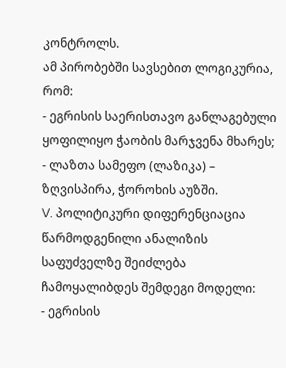კონტროლს.
ამ პირობებში სავსებით ლოგიკურია, რომ:
- ეგრისის საერისთავო განლაგებული ყოფილიყო ჭაობის მარჯვენა მხარეს;
- ლაზთა სამეფო (ლაზიკა) – ზღვისპირა, ჭოროხის აუზში.
V. პოლიტიკური დიფერენციაცია
წარმოდგენილი ანალიზის საფუძველზე შეიძლება ჩამოყალიბდეს შემდეგი მოდელი:
- ეგრისის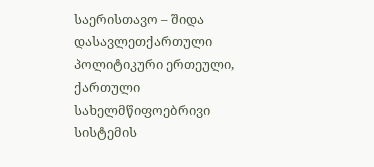საერისთავო – შიდა დასავლეთქართული პოლიტიკური ერთეული, ქართული სახელმწიფოებრივი სისტემის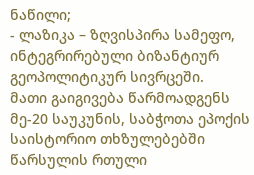ნაწილი;
- ლაზიკა – ზღვისპირა სამეფო, ინტეგრირებული ბიზანტიურ გეოპოლიტიკურ სივრცეში.
მათი გაიგივება წარმოადგენს მე-20 საუკუნის, საბჭოთა ეპოქის საისტორიო თხზულებებში წარსულის რთული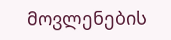მოვლენების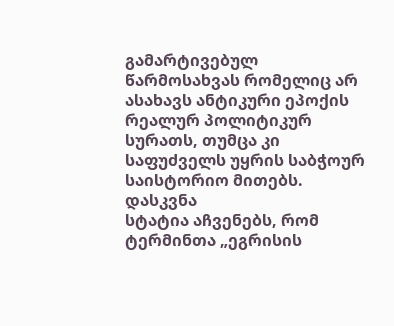გამარტივებულ წარმოსახვას რომელიც არ ასახავს ანტიკური ეპოქის რეალურ პოლიტიკურ სურათს, თუმცა კი საფუძველს უყრის საბჭოურ საისტორიო მითებს.
დასკვნა
სტატია აჩვენებს, რომ ტერმინთა „ეგრისის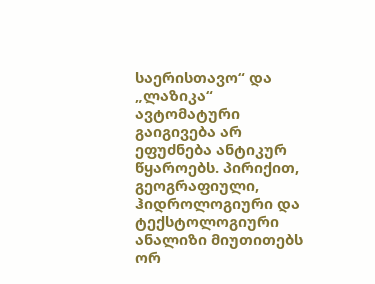საერისთავო“ და „ლაზიკა“ ავტომატური გაიგივება არ ეფუძნება ანტიკურ წყაროებს. პირიქით, გეოგრაფიული, ჰიდროლოგიური და ტექსტოლოგიური ანალიზი მიუთითებს ორ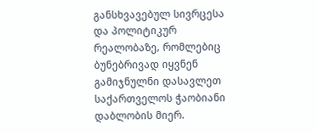განსხვავებულ სივრცესა და პოლიტიკურ რეალობაზე, რომლებიც ბუნებრივად იყვნენ გამიჯნულნი დასავლეთ საქართველოს ჭაობიანი დაბლობის მიერ.